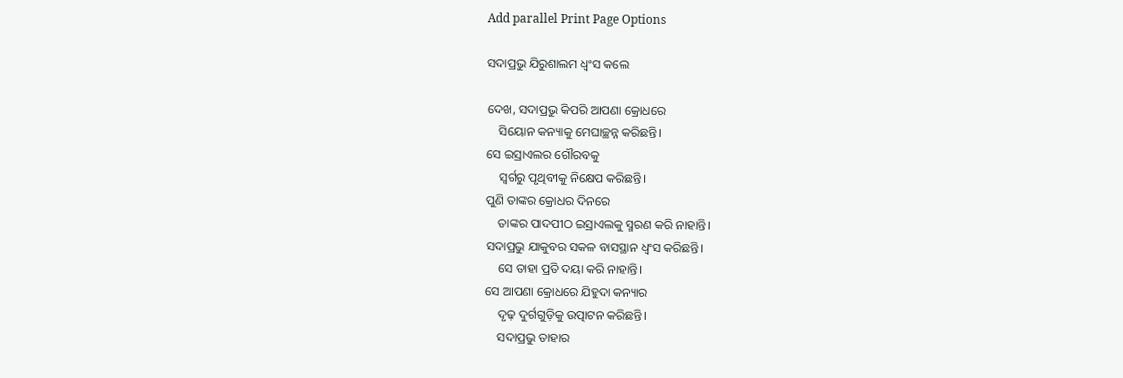Add parallel Print Page Options

ସଦାପ୍ରଭୁ ଯିରୁଶାଲମ ଧ୍ୱଂସ କଲେ

ଦେଖ, ସଦାପ୍ରଭୁ କିପରି ଆପଣା କ୍ରୋଧରେ
    ସିୟୋନ କନ୍ୟାକୁ ମେଘାଚ୍ଛନ୍ନ କରିଛନ୍ତି।
ସେ ଇସ୍ରାଏଲର ଗୌରବକୁ
    ସ୍ୱର୍ଗରୁ ପୃଥିବୀକୁ ନିକ୍ଷେପ କରିଛନ୍ତି।
ପୁଣି ତାଙ୍କର କ୍ରୋଧର ଦିନରେ
    ତାଙ୍କର ପାଦପୀଠ ଇସ୍ରାଏଲକୁ ସ୍ମରଣ କରି ନାହାନ୍ତି।
ସଦାପ୍ରଭୁ ଯାକୁବର ସକଳ ବାସସ୍ଥାନ ଧ୍ୱଂସ କରିଛନ୍ତି।
    ସେ ତାହା ପ୍ରତି ଦୟା କରି ନାହାନ୍ତି।
ସେ ଆପଣା କ୍ରୋଧରେ ଯିହୁଦା କନ୍ୟାର
    ଦୃଢ଼ ଦୁର୍ଗଗୁଡ଼ିକୁ ଉତ୍ପାଟନ କରିଛନ୍ତି।
    ସଦାପ୍ରଭୁ ତାହାର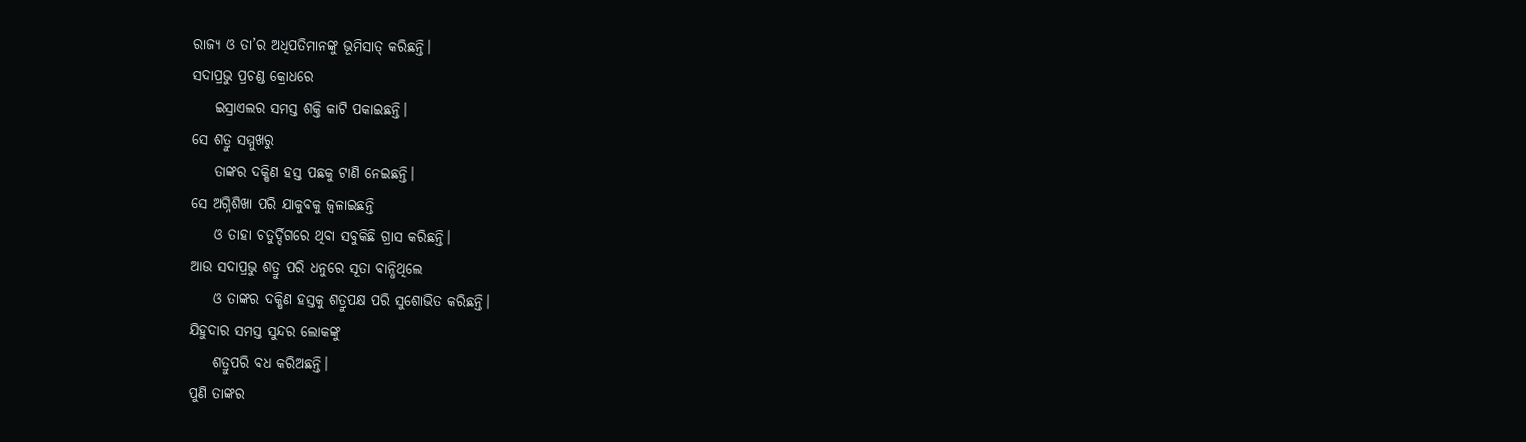ରାଜ୍ୟ ଓ ତା’ର ଅଧିପତିମାନଙ୍କୁ ଭୂମିସାତ୍ କରିଛନ୍ତି।
ସଦାପ୍ରଭୁ ପ୍ରଚଣ୍ଡ କ୍ରୋଧରେ
    ଇସ୍ରାଏଲର ସମସ୍ତ ଶକ୍ତି କାଟି ପକାଇଛନ୍ତି।
ସେ ଶତ୍ରୁ ସମ୍ମୁଖରୁ
    ତାଙ୍କର ଦକ୍ଷିଣ ହସ୍ତ ପଛକୁ ଟାଣି ନେଇଛନ୍ତି।
ସେ ଅଗ୍ନିଶିଖା ପରି ଯାକୁବକୁ ଜ୍ୱଳାଇଛନ୍ତି
    ଓ ତାହା ଚତୁର୍ଦ୍ଦିଗରେ ଥିବା ସବୁକିଛି ଗ୍ରାସ କରିଛନ୍ତି।
ଆଉ ସଦାପ୍ରଭୁ ଶତ୍ରୁ ପରି ଧନୁରେ ସୂତା ବାନ୍ଧିଥିଲେ
    ଓ ତାଙ୍କର ଦକ୍ଷିଣ ହସ୍ତକୁ ଶତ୍ରୁପକ୍ଷ ପରି ସୁଶୋଭିତ କରିଛନ୍ତି।
ଯିହୁଦାର ସମସ୍ତ ସୁନ୍ଦର ଲୋକଙ୍କୁ
    ଶତ୍ରୁପରି ବଧ କରିଅଛନ୍ତି।
ପୁଣି ତାଙ୍କର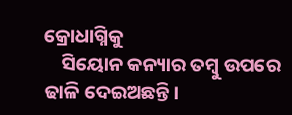କ୍ରୋଧାଗ୍ନିକୁ
    ସିୟୋନ କନ୍ୟାର ତମ୍ବୁ ଉପରେ ଢାଳି ଦେଇଅଛନ୍ତି।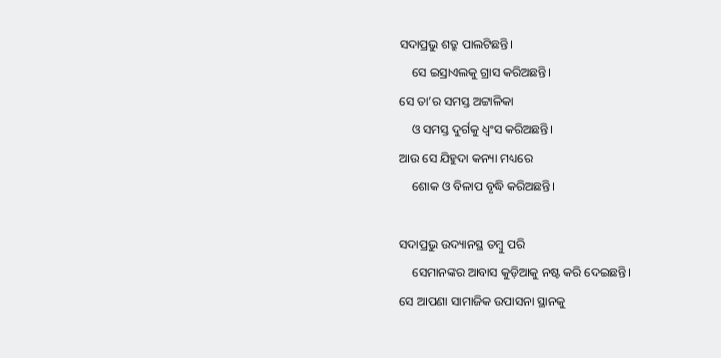ସଦାପ୍ରଭୁ ଶତ୍ରୁ ପାଲଟିଛନ୍ତି।
    ସେ ଇସ୍ରାଏଲକୁ ଗ୍ରାସ କରିଅଛନ୍ତି।
ସେ ତା’ର ସମସ୍ତ ଅଟ୍ଟାଳିକା
    ଓ ସମସ୍ତ ଦୁର୍ଗକୁ ଧ୍ୱଂସ କରିଅଛନ୍ତି।
ଆଉ ସେ ଯିହୁଦା କନ୍ୟା ମଧ୍ୟରେ
    ଶୋକ ଓ ବିଳାପ ବୃଦ୍ଧି କରିଅଛନ୍ତି।

ସଦାପ୍ରଭୁ ଉଦ୍ୟାନସ୍ଥ ତମ୍ବୁ ପରି
    ସେମାନଙ୍କର ଆବାସ କୁଡ଼ିଆକୁ ନଷ୍ଟ କରି ଦେଇଛନ୍ତି।
ସେ ଆପଣା ସାମାଜିକ ଉପାସନା ସ୍ଥାନକୁ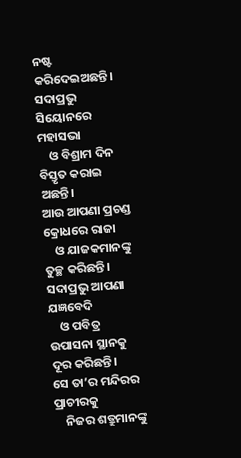ନଷ୍ଟ କରିଦେଇଅଛନ୍ତି।
ସଦାପ୍ରଭୁ ସିୟୋନରେ ମହାସଭା
    ଓ ବିଶ୍ରାମ ଦିନ ବିସ୍ତୃତ କରାଇ ଅଛନ୍ତି।
ଆଉ ଆପଣା ପ୍ରଚଣ୍ଡ କ୍ରୋଧରେ ରାଜା
    ଓ ଯାଜକମାନଙ୍କୁ ତୁଚ୍ଛ କରିଛନ୍ତି।
ସଦାପ୍ରଭୁ ଆପଣା ଯଜ୍ଞବେଦି
    ଓ ପବିତ୍ର ଉପାସନା ସ୍ଥାନକୁ ଦୂର କରିଛନ୍ତି।
ସେ ତା’ର ମନ୍ଦିରର ପ୍ରାଚୀରକୁ
    ନିଜର ଶତ୍ରୁମାନଙ୍କୁ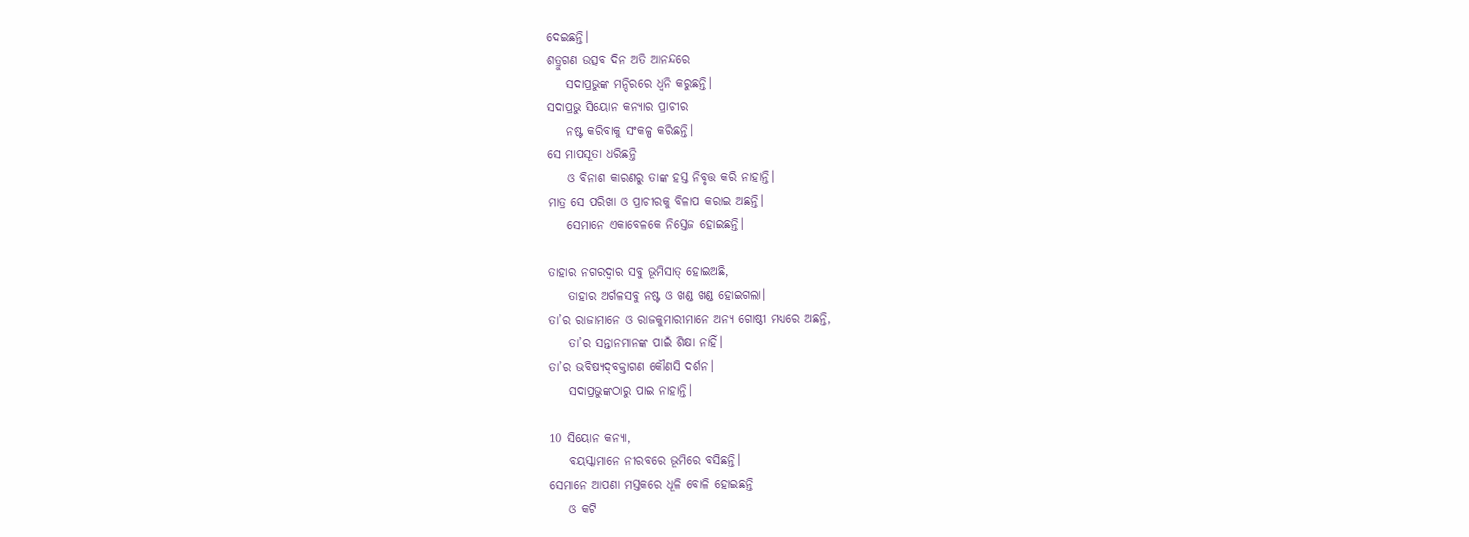ଦେଇଛନ୍ତି।
ଶତ୍ରୁଗଣ ଉତ୍ସବ ଦିନ ଅତି ଆନନ୍ଦରେ
    ସଦାପ୍ରଭୁଙ୍କ ମନ୍ଦିରରେ ଧ୍ୱନି କରୁଛନ୍ତି।
ସଦାପ୍ରଭୁ ସିୟୋନ କନ୍ୟାର ପ୍ରାଚୀର
    ନଷ୍ଟ କରିବାକୁ ସଂକଳ୍ପ କରିଛନ୍ତି।
ସେ ମାପସୂତା ଧରିଛନ୍ତି
    ଓ ବିନାଶ କାରଣରୁ ତାଙ୍କ ହସ୍ତ ନିବୃତ୍ତ କରି ନାହାନ୍ତି।
ମାତ୍ର ସେ ପରିଖା ଓ ପ୍ରାଚୀରକୁ ବିଳାପ କରାଇ ଅଛନ୍ତି।
    ସେମାନେ ଏକାବେଳକେ ନିସ୍ତେଜ ହୋଇଛନ୍ତି।

ତାହାର ନଗରଦ୍ୱାର ସବୁ ଭୂମିସାତ୍ ହୋଇଅଛି,
    ତାହାର ଅର୍ଗଳସବୁ ନଷ୍ଟ ଓ ଖଣ୍ଡ ଖଣ୍ଡ ହୋଇଗଲା।
ତା’ର ରାଜାମାନେ ଓ ରାଜକୁମାରୀମାନେ ଅନ୍ୟ ଗୋଷ୍ଠୀ ମଧ୍ୟରେ ଅଛନ୍ତି,
    ତା’ର ସନ୍ତାନମାନଙ୍କ ପାଇଁ ଶିକ୍ଷା ନାହିଁ।
ତା’ର ଭବିଷ୍ୟ‌ଦ୍‌ବକ୍ତାଗଣ କୌଣସି ଦର୍ଶନ।
    ସଦାପ୍ରଭୁଙ୍କଠାରୁ ପାଇ ନାହାନ୍ତି।

10 ସିୟୋନ କନ୍ୟା,
    ବୟସ୍କାମାନେ ନୀରବରେ ଭୂମିରେ ବସିଛନ୍ତି।
ସେମାନେ ଆପଣା ମସ୍ତକରେ ଧୂଳି ବୋଳି ହୋଇଛନ୍ତି
    ଓ କଟି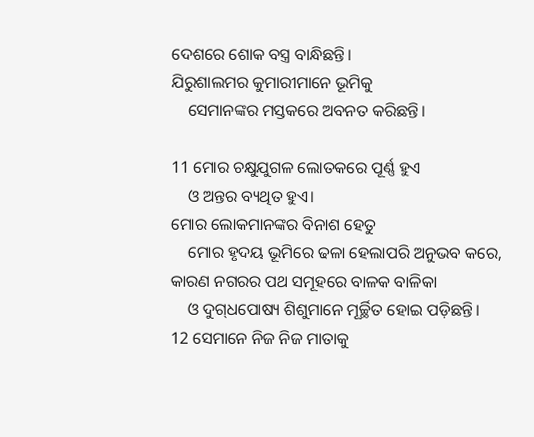ଦେଶରେ ଶୋକ ବସ୍ତ୍ର ବାନ୍ଧିଛନ୍ତି।
ଯିରୁଶାଲମର କୁମାରୀମାନେ ଭୂମିକୁ
    ସେମାନଙ୍କର ମସ୍ତକରେ ଅବନତ କରିଛନ୍ତି।

11 ମୋର ଚକ୍ଷୁଯୁଗଳ ଲୋତକରେ ପୂର୍ଣ୍ଣ ହୁଏ
    ଓ ଅନ୍ତର ବ୍ୟଥିତ ହୁଏ।
ମୋର ଲୋକମାନଙ୍କର ବିନାଶ ହେତୁ
    ମୋର ହୃଦୟ ଭୂମିରେ ଢଳା ହେଲାପରି ଅନୁଭବ କରେ,
କାରଣ ନଗରର ପଥ ସମୂହରେ ବାଳକ ବାଳିକା
    ଓ ଦୁ‌ଗ୍‌ଧପୋଷ୍ୟ ଶିଶୁମାନେ ମୂର୍ଚ୍ଛିତ ହୋଇ ପଡ଼ିଛନ୍ତି।
12 ସେମାନେ ନିଜ ନିଜ ମାତାକୁ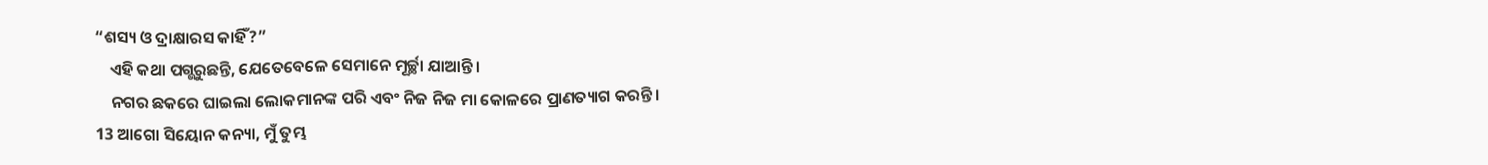“ଶସ୍ୟ ଓ ଦ୍ରାକ୍ଷାରସ କାହିଁ?”
    ଏହି କଥା ପଗ୍ଭରୁଛନ୍ତି, ଯେତେବେଳେ ସେମାନେ ମୂର୍ଚ୍ଛା ଯାଆନ୍ତି।
    ନଗର ଛକରେ ଘାଇଲା ଲୋକମାନଙ୍କ ପରି ଏବଂ ନିଜ ନିଜ ମା କୋଳରେ ପ୍ରାଣତ୍ୟାଗ କରନ୍ତି।
13 ଆଗୋ ସିୟୋନ କନ୍ୟା, ମୁଁ ତୁମ୍ଭ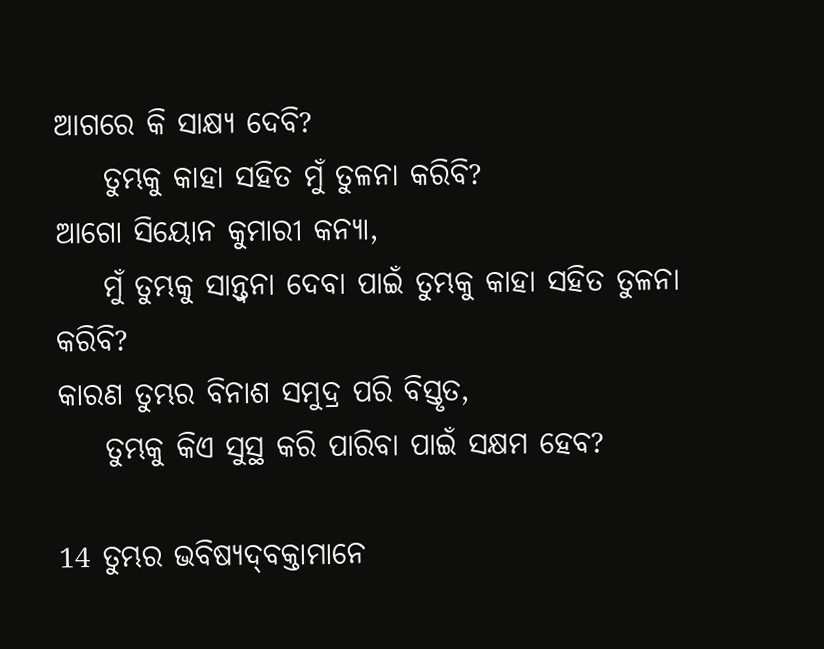ଆଗରେ କି ସାକ୍ଷ୍ୟ ଦେବି?
    ତୁମ୍ଭକୁ କାହା ସହିତ ମୁଁ ତୁଳନା କରିବି?
ଆଗୋ ସିୟୋନ କୁମାରୀ କନ୍ୟା,
    ମୁଁ ତୁମ୍ଭକୁ ସାନ୍ତ୍ୱନା ଦେବା ପାଇଁ ତୁମ୍ଭକୁ କାହା ସହିତ ତୁଳନା କରିବି?
କାରଣ ତୁମ୍ଭର ବିନାଶ ସମୁଦ୍ର ପରି ବିସ୍ତୃତ,
    ତୁମ୍ଭକୁ କିଏ ସୁସ୍ଥ କରି ପାରିବା ପାଇଁ ସକ୍ଷମ ହେବ?

14 ତୁମ୍ଭର ଭବିଷ୍ୟ‌ଦ୍‌ବକ୍ତାମାନେ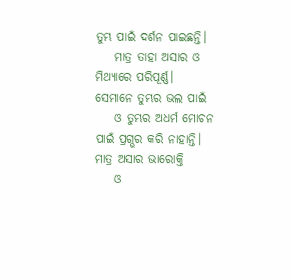ତୁମ୍ଭ ପାଇଁ ଦର୍ଶନ ପାଇଛନ୍ତି।
    ମାତ୍ର ତାହା ଅସାର ଓ ମିଥ୍ୟାରେ ପରିପୂର୍ଣ୍ଣ।
ସେମାନେ ତୁମ୍ଭର ଭଲ ପାଇଁ
    ଓ ତୁମ୍ଭର ଅଧର୍ମ ମୋଚନ ପାଇଁ ପ୍ରଗ୍ଭର କରି ନାହାନ୍ତି।
ମାତ୍ର ଅସାର ଭାରୋକ୍ତି
    ଓ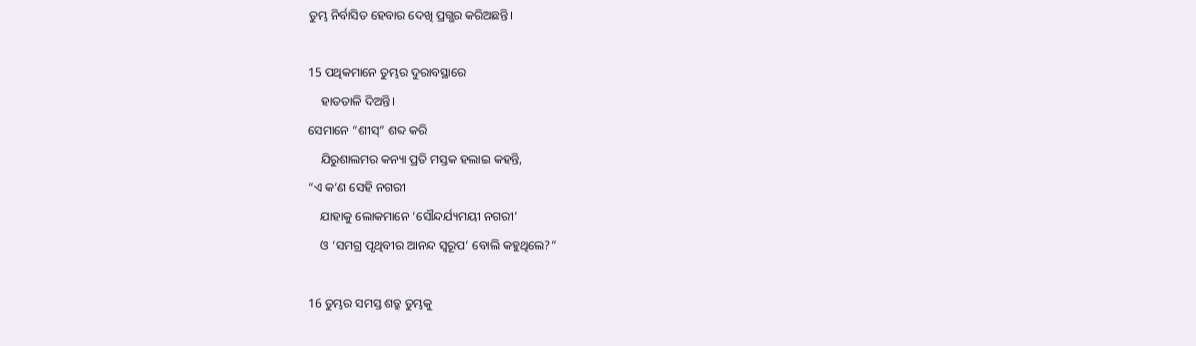ତୁମ୍ଭ ନିର୍ବାସିତ ହେବାର ଦେଖି ପ୍ରଗ୍ଭର କରିଅଛନ୍ତି।

15 ପଥିକମାନେ ତୁମ୍ଭର ଦୁରାବସ୍ଥାରେ
    ହାତତାଳି ଦିଅନ୍ତି।
ସେମାନେ “ଶୀସ୍” ଶବ୍ଦ କରି
    ଯିରୁଶାଲମର କନ୍ୟା ପ୍ରତି ମସ୍ତକ ହଲାଇ କହନ୍ତି,
“ଏ କ’ଣ ସେହି ନଗରୀ
    ଯାହାକୁ ଲୋକମାନେ ‘ସୌନ୍ଦର୍ଯ୍ୟମୟୀ ନଗରୀ’
    ଓ ‘ସମଗ୍ର ପୃଥିବୀର ଆନନ୍ଦ ସ୍ୱରୂପ’ ବୋଲି କହୁଥିଲେ?”

16 ତୁମ୍ଭର ସମସ୍ତ ଶତ୍ରୁ ତୁମ୍ଭକୁ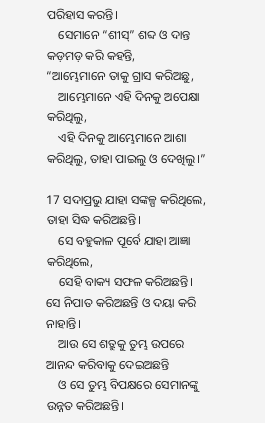ପରିହାସ କରନ୍ତି।
    ସେମାନେ “ଶୀସ୍” ଶବ୍ଦ ଓ ଦାନ୍ତ କଡ଼ମଡ଼ କରି କହନ୍ତି,
“ଆମ୍ଭେମାନେ ତାକୁ ଗ୍ରାସ କରିଅଛୁ,
    ଆମ୍ଭେମାନେ ଏହି ଦିନକୁ ଅପେକ୍ଷା କରିଥିଲୁ,
    ଏହି ଦିନକୁ ଆମ୍ଭେମାନେ ଆଶା କରିଥିଲୁ, ତାହା ପାଇଲୁ ଓ ଦେଖିଲୁ।”

17 ସଦାପ୍ରଭୁ ଯାହା ସଙ୍କଳ୍ପ କରିଥିଲେ, ତାହା ସିଦ୍ଧ କରିଅଛନ୍ତି।
    ସେ ବହୁକାଳ ପୂର୍ବେ ଯାହା ଆଜ୍ଞା କରିଥିଲେ,
    ସେହି ବାକ୍ୟ ସଫଳ କରିଅଛନ୍ତି।
ସେ ନିପାତ କରିଅଛନ୍ତି ଓ ଦୟା କରି ନାହାନ୍ତି।
    ଆଉ ସେ ଶତ୍ରୁକୁ ତୁମ୍ଭ ଉପରେ ଆନନ୍ଦ କରିବାକୁ ଦେଇଅଛନ୍ତି
    ଓ ସେ ତୁମ୍ଭ ବିପକ୍ଷରେ ସେମାନଙ୍କୁ ଉନ୍ନତ କରିଅଛନ୍ତି।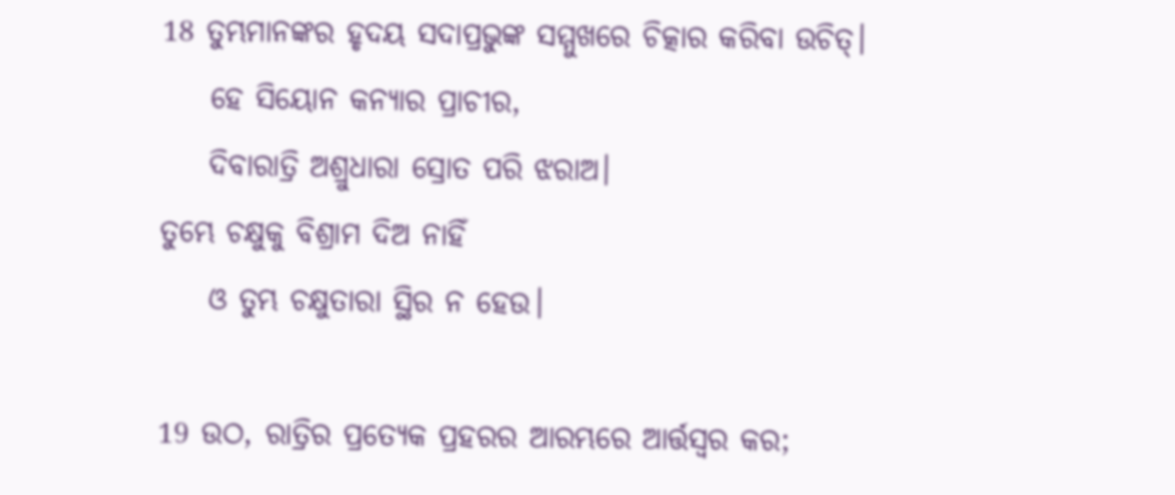18 ତୁମ୍ଭମାନଙ୍କର ହୃଦୟ ସଦାପ୍ରଭୁଙ୍କ ସମ୍ମୁଖରେ ଚିତ୍କାର କରିବା ଉଚିତ୍।
    ହେ ସିୟୋନ କନ୍ୟାର ପ୍ରାଚୀର,
    ଦିବାରାତ୍ରି ଅଶ୍ରୁଧାରା ସ୍ରୋତ ପରି ଝରାଅ।
ତୁମ୍ଭେ ଚକ୍ଷୁକୁ ବିଶ୍ରାମ ଦିଅ ନାହିଁ
    ଓ ତୁମ୍ଭ ଚକ୍ଷୁତାରା ସ୍ଥିର ନ ହେଉ।

19 ଉଠ, ରାତ୍ରିର ପ୍ରତ୍ୟେକ ପ୍ରହରର ଆରମ୍ଭରେ ଆର୍ତ୍ତସ୍ୱର କର;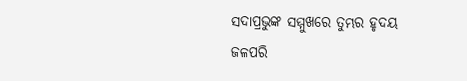ସଦାପ୍ରଭୁଙ୍କ ସମ୍ମୁଖରେ ତୁମ୍ଭର ହୃଦୟ ଜଳପରି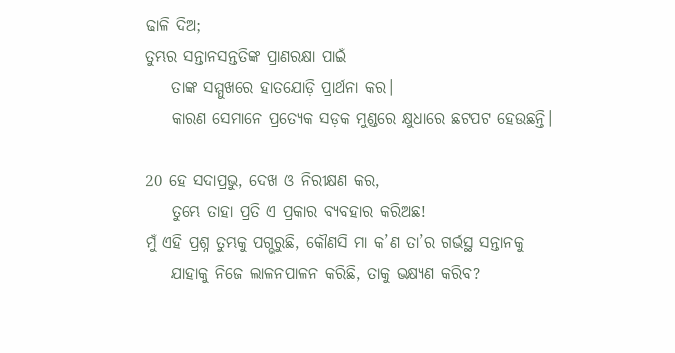ଢାଳି ଦିଅ;
ତୁମ୍ଭର ସନ୍ତାନସନ୍ତତିଙ୍କ ପ୍ରାଣରକ୍ଷା ପାଇଁ
    ତାଙ୍କ ସମ୍ମୁଖରେ ହାତଯୋଡ଼ି ପ୍ରାର୍ଥନା କର।
    କାରଣ ସେମାନେ ପ୍ରତ୍ୟେକ ସଡ଼କ ମୁଣ୍ଡରେ କ୍ଷୁଧାରେ ଛଟପଟ ହେଉଛନ୍ତି।

20 ହେ ସଦାପ୍ରଭୁ, ଦେଖ ଓ ନିରୀକ୍ଷଣ କର,
    ତୁମ୍ଭେ ତାହା ପ୍ରତି ଏ ପ୍ରକାର ବ୍ୟବହାର କରିଅଛ!
ମୁଁ ଏହି ପ୍ରଶ୍ନ ତୁମ୍ଭକୁ ପଗ୍ଭରୁଛି, କୌଣସି ମା କ’ଣ ତା’ର ଗର୍ଭସ୍ଥ ସନ୍ତାନକୁ
    ଯାହାକୁ ନିଜେ ଲାଳନପାଳନ କରିଛି, ତାକୁ ଭକ୍ଷ୍ୟଣ କରିବ?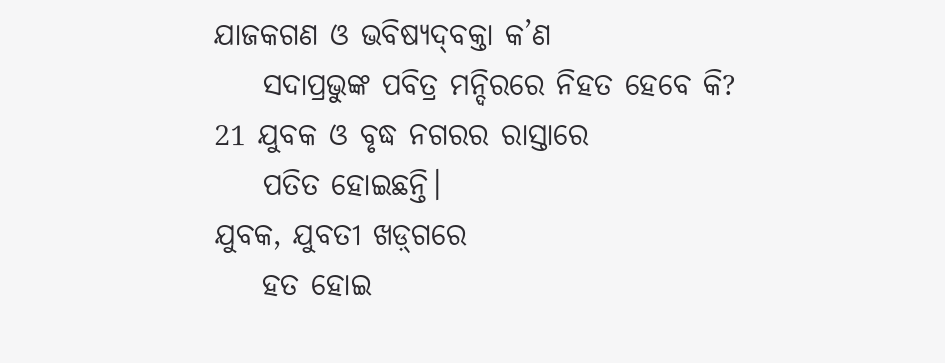ଯାଜକଗଣ ଓ ଭବିଷ୍ୟ‌ଦ୍‌ବକ୍ତା କ’ଣ
    ସଦାପ୍ରଭୁଙ୍କ ପବିତ୍ର ମନ୍ଦିରରେ ନିହତ ହେବେ କି?
21 ଯୁବକ ଓ ବୃଦ୍ଧ ନଗରର ରାସ୍ତାରେ
    ପତିତ ହୋଇଛନ୍ତି।
ଯୁବକ, ଯୁବତୀ ‌‌ଖ‌ଡ଼୍‌ଗରେ
    ହତ ହୋଇ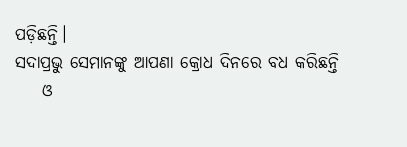ପଡ଼ିଛନ୍ତି।
ସଦାପ୍ରଭୁ ସେମାନଙ୍କୁ ଆପଣା କ୍ରୋଧ ଦିନରେ ବଧ କରିଛନ୍ତି
    ଓ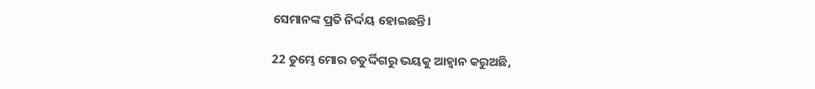ସେମାନଙ୍କ ପ୍ରତି ନିର୍ଦ୍ଦୟ ହୋଇଛନ୍ତି।

22 ତୁମ୍ଭେ ମୋର ଚତୁର୍ଦ୍ଦିଗରୁ ଭୟକୁ ଆହ୍ୱାନ କରୁଅଛି,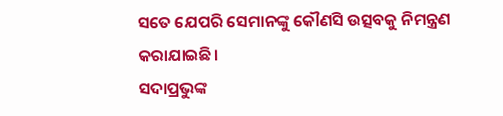ସତେ ଯେପରି ସେମାନଙ୍କୁ କୌଣସି ଉତ୍ସବକୁ ନିମନ୍ତ୍ରଣ କରାଯାଇଛି।
ସଦାପ୍ରଭୁଙ୍କ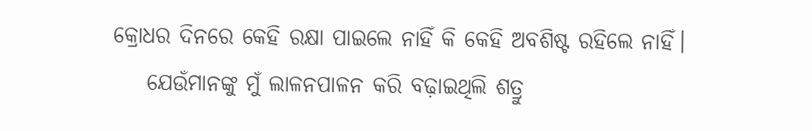କ୍ରୋଧର ଦିନରେ କେହି ରକ୍ଷା ପାଇଲେ ନାହିଁ କି କେହି ଅବଶିଷ୍ଟ ରହିଲେ ନାହିଁ।
    ଯେଉଁମାନଙ୍କୁ ମୁଁ ଲାଳନପାଳନ କରି ବଢ଼ାଇଥିଲି ଶତ୍ରୁ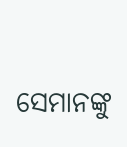ସେମାନଙ୍କୁ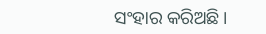ସଂହାର କରିଅଛି।